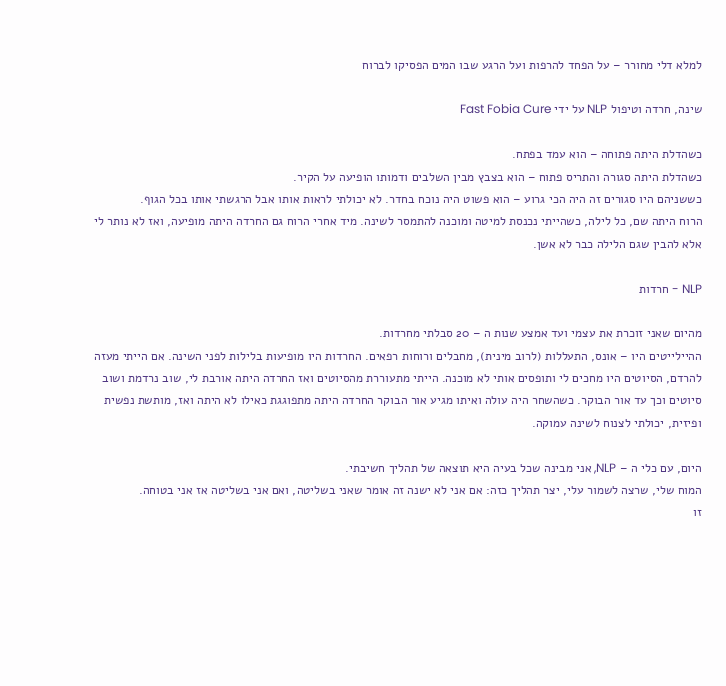למלא דלי מחורר – על הפחד להרפות ועל הרגע שבו המים הפסיקו לברוח

שינה, חרדה וטיפול NLP על ידי Fast Fobia Cure

כשהדלת היתה פתוחה – הוא עמד בפתח.
כשהדלת היתה סגורה והתריס פתוח – הוא בצבץ מבין השלבים ודמותו הופיעה על הקיר.
כששניהם היו סגורים זה היה הכי גרוע – הוא פשוט היה נוכח בחדר. לא יכולתי לראות אותו אבל הרגשתי אותו בכל הגוף.
הרוח היתה שם, כל לילה, כשהייתי נכנסת למיטה ומוכנה להתמסר לשינה. מיד אחרי הרוח גם החרדה היתה מופיעה, ואז לא נותר לי אלא להבין שגם הלילה כבר לא אשן.

NLP - חרדות

מהיום שאני זוכרת את עצמי ועד אמצע שנות ה – 20 סבלתי מחרדות.
ההיילייטים היו – אונס, התעללות (לרוב מינית), מחבלים ורוחות רפאים. החרדות היו מופיעות בלילות לפני השינה. אם הייתי מעזה להרדם, הסיוטים היו מחכים לי ותופסים אותי לא מוכנה. הייתי מתעוררת מהסיוטים ואז החרדה היתה אורבת לי, שוב נרדמת ושוב סיוטים וכך עד אור הבוקר. כשהשחר היה עולה ואיתו מגיע אור הבוקר החרדה היתה מתפוגגת כאילו לא היתה ואז, מותשת נפשית ופיזית, יכולתי לצנוח לשינה עמוקה.

היום, עם כלי ה – NLP, אני מבינה שכל בעיה היא תוצאה של תהליך חשיבתי.
המוח שלי, שרצה לשמור עלי, יצר תהליך כזה: אם אני לא ישנה זה אומר שאני בשליטה, ואם אני בשליטה אז אני בטוחה.
זו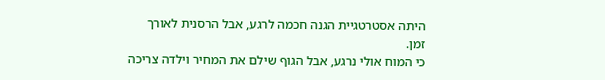היתה אסטרטגיית הגנה חכמה לרגע, אבל הרסנית לאורך זמן.
כי המוח אולי נרגע, אבל הגוף שילם את המחיר וילדה צריכה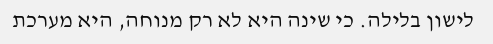לישון בלילה. כי שינה היא לא רק מנוחה, היא מערכת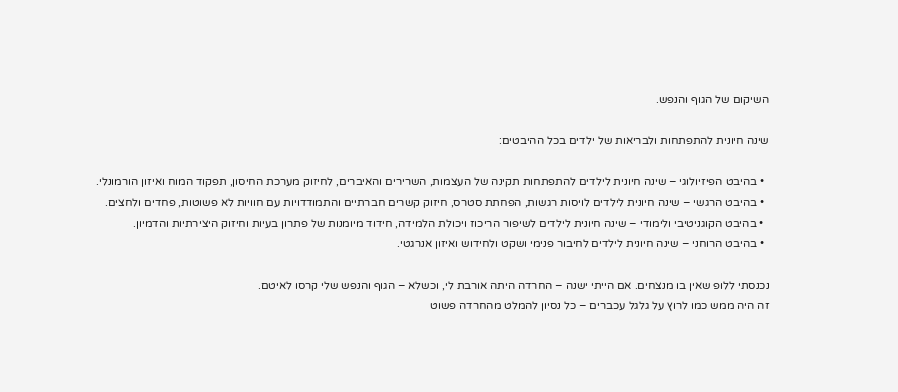השיקום של הגוף והנפש.

שינה חיונית להתפתחות ולבריאות של ילדים בכל ההיבטים:

  • בהיבט הפיזיולוגי – שינה חיונית לילדים להתפתחות תקינה של העצמות, השרירים והאיברים, לחיזוק מערכת החיסון, תפקוד המוח ואיזון הורמונלי.
  • בהיבט הרגשי – שינה חיונית לילדים לויסות רגשות, הפחתת סטרס, חיזוק קשרים חברתיים והתמודדויות עם חוויות לא פשוטות, פחדים ולחצים.
  • בהיבט הקוגניטיבי ולימודי – שינה חיונית לילדים לשיפור הריכוז ויכולת הלמידה, חידוד מיומנות של פתרון בעיות וחיזוק היצירתיות והדמיון.
  • בהיבט הרוחני – שינה חיונית לילדים לחיבור פנימי ושקט ולחידוש ואיזון אנרגטי.

נכנסתי ללופ שאין בו מנצחים. אם הייתי ישנה – החרדה היתה אורבת לי, וכשלא – הגוף והנפש שלי קרסו לאיטם.
זה היה ממש כמו לרוץ על גלגל עכברים – כל נסיון להמלט מהחרדה פשוט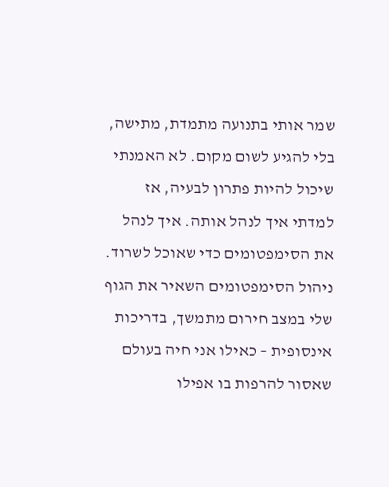שמר אותי בתנועה מתמדת, מתישה, בלי להגיע לשום מקום. לא האמנתי שיכול להיות פתרון לבעיה, אז למדתי איך לנהל אותה. איך לנהל את הסימפטומים כדי שאוכל לשרוד.
ניהול הסימפטומים השאיר את הגוף שלי במצב חירום מתמשך, בדריכות אינסופית – כאילו אני חיה בעולם שאסור להרפות בו אפילו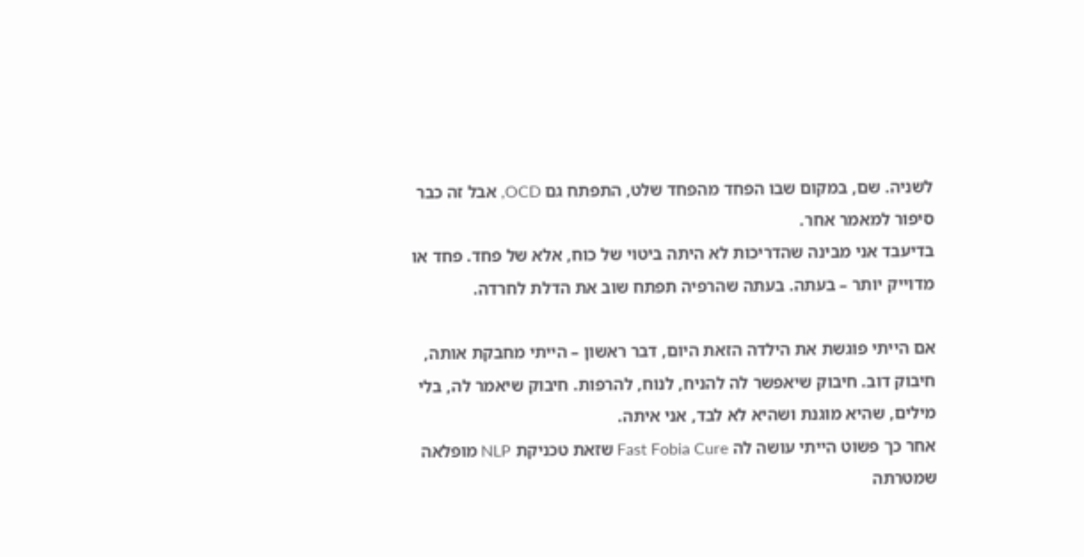לשניה. שם, במקום שבו הפחד מהפחד שלט, התפתח גם OCD, אבל זה כבר סיפור למאמר אחר.
בדיעבד אני מבינה שהדריכות לא היתה ביטוי של כוח, אלא של פחד. פחד או מדוייק יותר – בעתה. בעתה שהרפיה תפתח שוב את הדלת לחרדה.

אם הייתי פוגשת את הילדה הזאת היום, דבר ראשון – הייתי מחבקת אותה, חיבוק דוב. חיבוק שיאפשר לה להניח, לנוח, להרפות. חיבוק שיאמר לה, בלי מילים, שהיא מוגנת ושהיא לא לבד, אני איתה.
אחר כך פשוט הייתי עושה לה Fast Fobia Cure שזאת טכניקת NLP מופלאה שמטרתה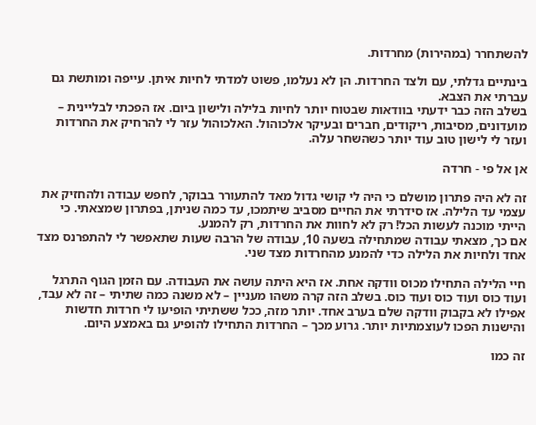להשתחרר (במהירות) מחרדות.

בינתיים גדלתי, עם ולצד החרדות. הן לא נעלמו, פשוט למדתי לחיות איתן. עייפה ומותשת גם עברתי את הצבא.
בשלב הזה כבר ידעתי בוודאות שבטוח יותר לחיות בלילה ולישון ביום. אז הפכתי לבליינית – מועדונים, מסיבות, ריקודים, חברים ובעיקר אלכוהול. האלכוהול עזר לי להרחיק את החרדות ועזר לי לישון טוב עוד יותר כשהשחר עלה.

אן אל פי - חרדה

זה לא היה פתרון מושלם כי היה לי קושי גדול מאד להתעורר בבוקר, לחפש עבודה ולהחזיק את עצמי עד הלילה. אז סידרתי את החיים מסביב שיתמכו, עד כמה שניתן, בפתרון שמצאתי. כי הייתי מוכנה לעשות הכל! רק לא לחוות את החרדות, רק להמנע.
אם כך, מצאתי עבודה שמתחילה בשעה 10, עבודה של הרבה שעות שתאפשר לי להתפרנס מצד אחד ולחיות את הלילה כדי להמנע מהחרדות מצד שני.

חיי הלילה התחילו מכוס וודקה אחת. אז היא היתה עושה את העבודה. עם הזמן הגוף התרגל ועוד כוס ועוד כוס ועוד כוס. בשלב הזה קרה משהו מעניין – לא משנה כמה שתיתי – זה לא עבד, אפילו לא בקבוק וודקה שלם בערב אחד. יותר מזה, ככל ששתיתי הופיעו לי חרדות חדשות והישנות הפכו לעוצמתיות יותר. גרוע מכך – החרדות התחילו להופיע גם באמצע היום.

זה כמו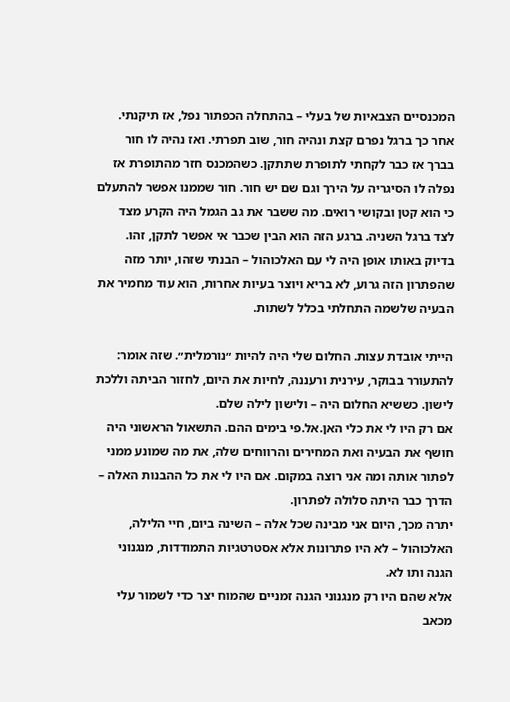המכנסיים הצבאיות של בעלי – בהתחלה הכפתור נפל, אז תיקנתי. אחר כך ברגל נפרם קצת ונהיה חור, שוב תפרתי. ואז נהיה לו חור בברך אז כבר לקחתי לתופרת שתתקן. כשהמכנס חזר מהתופרת אז נפלה לו הסיגריה על הירך וגם שם יש חור. חור שממנו אפשר להתעלם כי הוא קטן ובקושי רואים. מה ששבר את גב הגמל היה הקרע מצד לצד ברגל השניה. ברגע הזה הוא הבין שכבר אי אפשר לתקן, זהו.
בדיוק באותו אופן היה לי עם האלכוהול – הבנתי שזהו, יותר מזה שהפתרון הזה גרוע, לא בריא ויוצר בעיות אחרות, הוא עוד מחמיר את הבעיה שלשמה התחלתי בכלל לשתות.

הייתי אובדת עצות. החלום שלי היה להיות ״נורמלית״. שזה אומר: להתעורר בבוקר, עירנית ורעננה, לחיות את היום, לחזור הביתה וללכת לישון. כששיא החלום היה – ולישון לילה שלם.
אם רק היו לי את כלי האן.אל.פי בימים ההם. התשאול הראשוני היה חושף את הבעיה ואת המחירים והרווחים שלה, את מה שמונע ממני לפתור אותה ומה אני רוצה במקום. אם היו לי את כל ההבנות האלה – הדרך כבר היתה סלולה לפתרון.
יתרה מכך, היום אני מבינה שכל אלה – השינה ביום, חיי הלילה, האלכוהול – לא היו פתרונות אלא אסטרטגיות התמודדות, מנגנוני הגנה ותו לא.
אלא שהם היו רק מנגנוני הגנה זמניים שהמוח יצר כדי לשמור עלי מכאב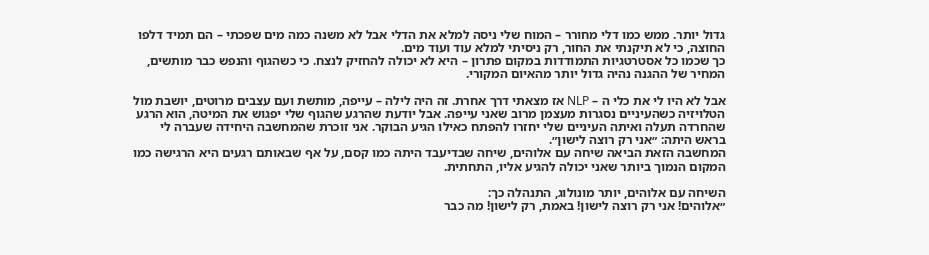גדול יותר. ממש כמו דלי מחורר – המוח שלי ניסה למלא את הדלי אבל לא משנה כמה מים שפכתי – הם תמיד דלפו החוצה, כי לא תיקנתי את החור, רק ניסיתי למלא עוד ועוד מים.
כך שכמו כל אסטרטגיות התמודדות במקום פתרון – היא לא יכולה להחזיק לנצח. כי כשהגוף והנפש כבר מותשים, המחיר של ההגנה נהיה גדול יותר מהאיום המקורי.

אבל לא היו לי את כלי ה – NLP אז מצאתי דרך אחרת. זה היה לילה – עייפה, מותשת ועם עצבים מרוטים, יושבת מול הטלויזיה כשהעיניים נסגרות מעצמן מרוב שאני עייפה. אבל יודעת שהרגע שהגוף שלי יפגוש את המיטה, הוא הרגע שהחרדה תעלה ואיתה העיניים שלי יחזרו להפתח כאילו הגיע הבוקר. אני זוכרת שהמחשבה היחידה שעברה לי בראש היתה: ״אני רק רוצה לישון״.
המחשבה הזאת הביאה שיחה עם אלוהים, שיחה שבדיעבד היתה כמו קסם, על אף שבאותם רגעים היא הרגישה כמו המקום הנמוך ביותר שאני יכולה להגיע אליו, התחתית.

השיחה עם אלוהים, יותר מונולוג, התנהלה כך:
״אלוהים! אני רק רוצה לישון! באמת, רק לישון! מה כבר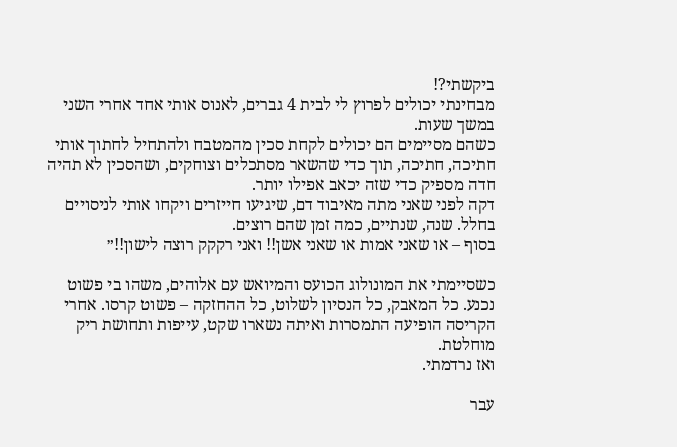ביקשתי?!
מבחינתי יכולים לפרוץ לי לבית 4 גברים, לאנוס אותי אחד אחרי השני במשך שעות.
כשהם מסיימים הם יכולים לקחת סכין מהמטבח ולהתחיל לחתוך אותי חתיכה, חתיכה, תוך כדי שהשאר מסתכלים וצוחקים, ושהסכין לא תהיה חדה מספיק כדי שזה יכאב אפילו יותר.
דקה לפני שאני מתה מאיבוד דם, שיגיעו חייזרים ויקחו אותי לניסויים בחלל. שנה, שנתיים, כמה זמן שהם רוצים.
בסוף – או שאני אמות או שאני אשן!! ואני רקקק רוצה לישון!!״

כשסיימתי את המונולוג הכועס והמיואש עם אלוהים, משהו בי פשוט נכנע. כל המאבק, כל הנסיון לשלוט, כל ההחזקה – פשוט קרסו. אחרי הקריסה הופיעה התמסרות ואיתה נשארו שקט, עייפות ותחושת ריק מוחלטת.
ואז נרדמתי.

עבר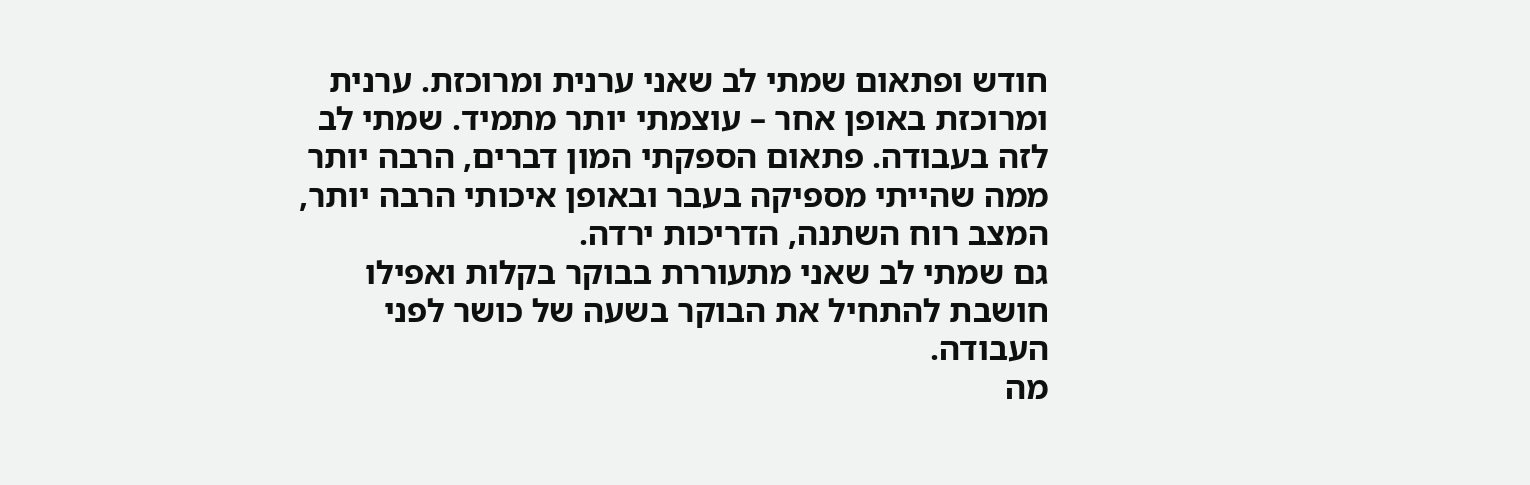חודש ופתאום שמתי לב שאני ערנית ומרוכזת. ערנית ומרוכזת באופן אחר – עוצמתי יותר מתמיד. שמתי לב לזה בעבודה. פתאום הספקתי המון דברים, הרבה יותר ממה שהייתי מספיקה בעבר ובאופן איכותי הרבה יותר, המצב רוח השתנה, הדריכות ירדה.
גם שמתי לב שאני מתעוררת בבוקר בקלות ואפילו חושבת להתחיל את הבוקר בשעה של כושר לפני העבודה.
מה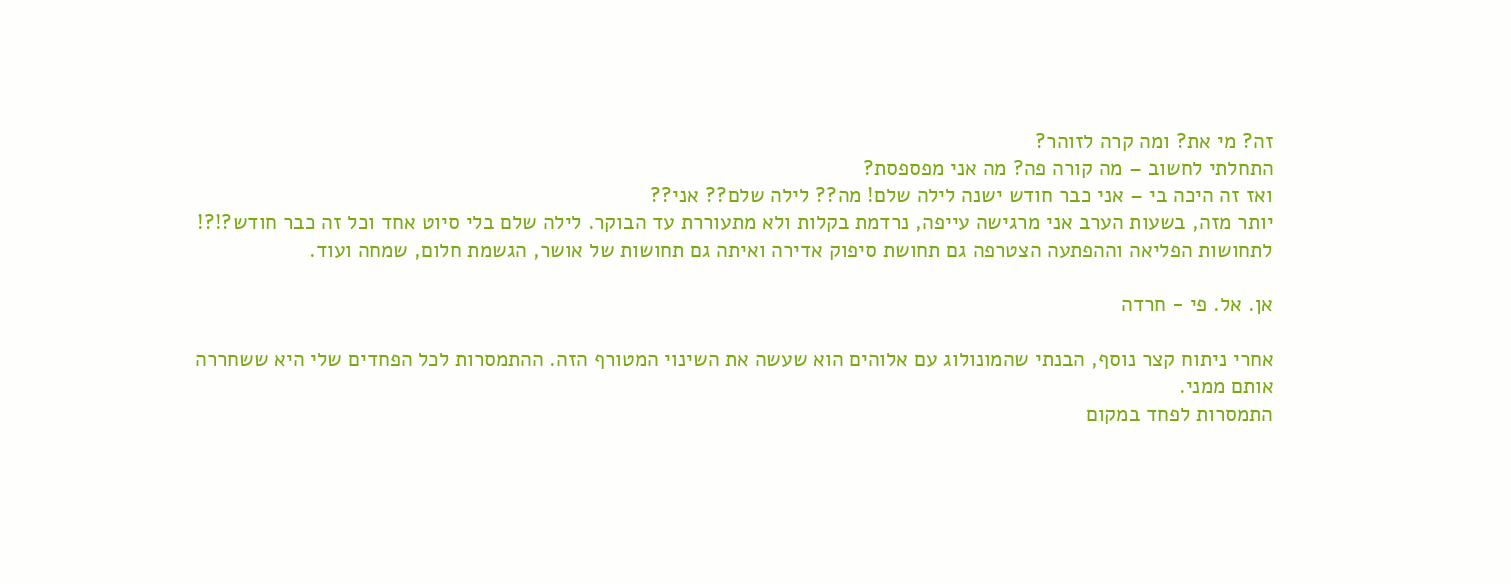זה? מי את? ומה קרה לזוהר?
התחלתי לחשוב – מה קורה פה? מה אני מפספסת?
ואז זה היכה בי – אני כבר חודש ישנה לילה שלם! מה?? לילה שלם?? אני??
יותר מזה, בשעות הערב אני מרגישה עייפה, נרדמת בקלות ולא מתעוררת עד הבוקר. לילה שלם בלי סיוט אחד וכל זה כבר חודש?!?!
לתחושות הפליאה וההפתעה הצטרפה גם תחושת סיפוק אדירה ואיתה גם תחושות של אושר, הגשמת חלום, שמחה ועוד.

אן. אל. פי - חרדה

אחרי ניתוח קצר נוסף, הבנתי שהמונולוג עם אלוהים הוא שעשה את השינוי המטורף הזה. ההתמסרות לכל הפחדים שלי היא ששחררה אותם ממני.
התמסרות לפחד במקום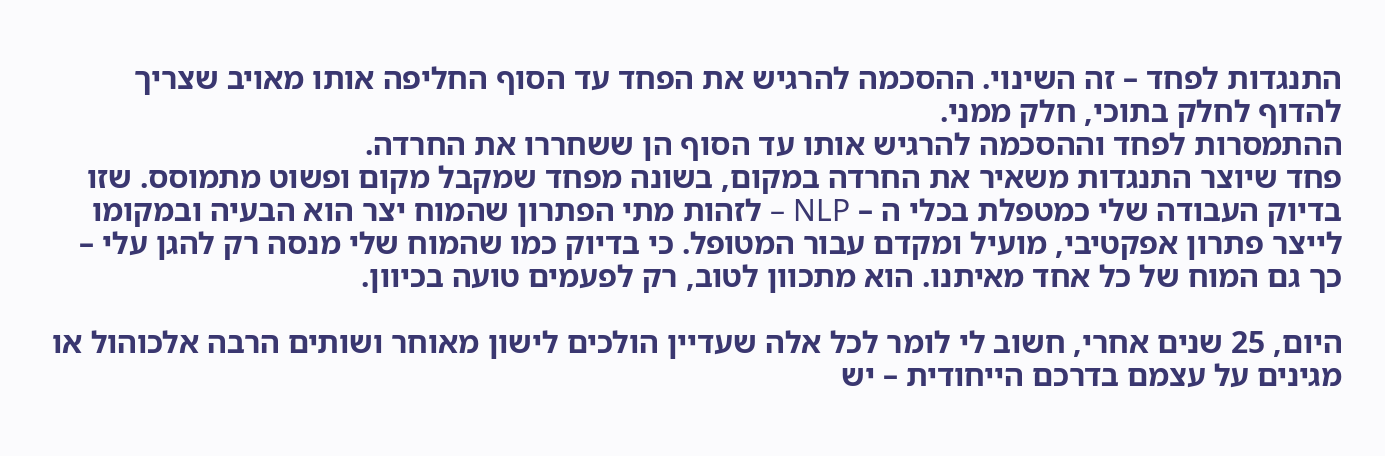התנגדות לפחד – זה השינוי. ההסכמה להרגיש את הפחד עד הסוף החליפה אותו מאויב שצריך להדוף לחלק בתוכי, חלק ממני.
ההתמסרות לפחד וההסכמה להרגיש אותו עד הסוף הן ששחררו את החרדה.
פחד שיוצר התנגדות משאיר את החרדה במקום, בשונה מפחד שמקבל מקום ופשוט מתמוסס. שזו בדיוק העבודה שלי כמטפלת בכלי ה – NLP – לזהות מתי הפתרון שהמוח יצר הוא הבעיה ובמקומו לייצר פתרון אפקטיבי, מועיל ומקדם עבור המטופל. כי בדיוק כמו שהמוח שלי מנסה רק להגן עלי – כך גם המוח של כל אחד מאיתנו. הוא מתכוון לטוב, רק לפעמים טועה בכיוון.

היום, 25 שנים אחרי, חשוב לי לומר לכל אלה שעדיין הולכים לישון מאוחר ושותים הרבה אלכוהול או מגינים על עצמם בדרכם הייחודית – יש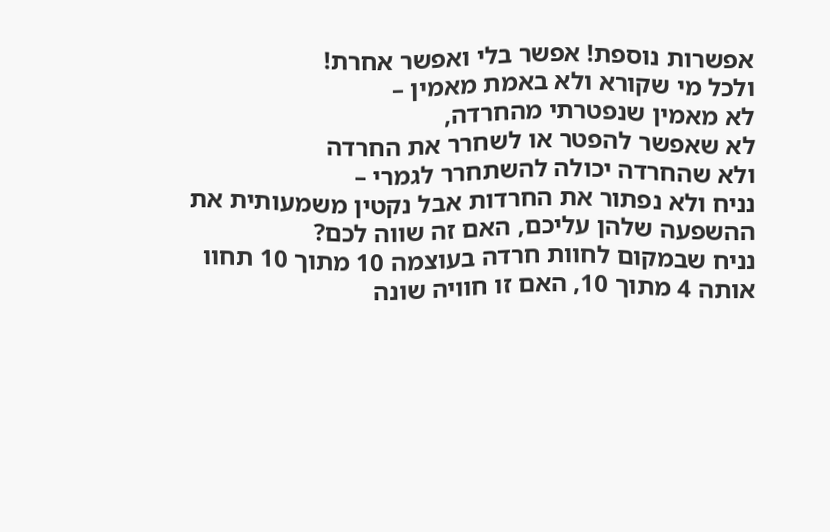אפשרות נוספת! אפשר בלי ואפשר אחרת!
ולכל מי שקורא ולא באמת מאמין –
לא מאמין שנפטרתי מהחרדה,
לא שאפשר להפטר או לשחרר את החרדה
ולא שהחרדה יכולה להשתחרר לגמרי –
נניח ולא נפתור את החרדות אבל נקטין משמעותית את ההשפעה שלהן עליכם, האם זה שווה לכם?
נניח שבמקום לחוות חרדה בעוצמה 10 מתוך 10 תחוו אותה 4 מתוך 10, האם זו חוויה שונה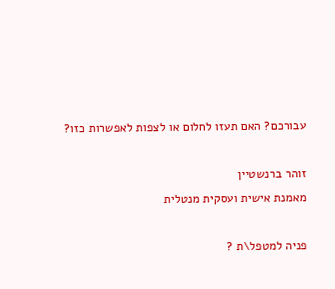עבורכם? האם תעזו לחלום או לצפות לאפשרות כזו?

זוהר ברנשטיין
מאמנת אישית ועסקית מנטלית

פניה למטפל\ת ?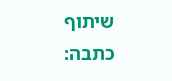שיתוף כתבה: